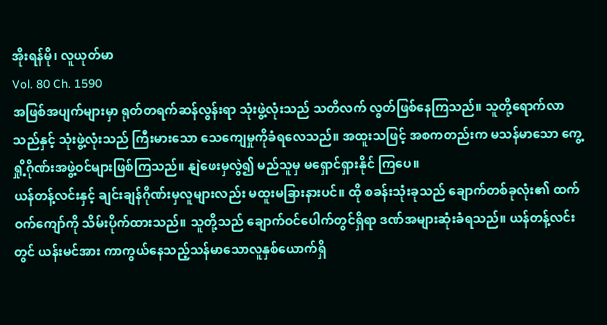အိုးရန်မို၊ လူယုတ်မာ
Vol. 80 Ch. 1590
အဖြစ်အပျက်များမှာ ရုတ်တရက်ဆန်လွန်းရာ သုံးဖွဲ့လုံးသည် သတိလက် လွတ်ဖြစ်နေကြသည်။ သူတို့ရောက်လာသည်နှင့် သုံးဖွဲ့လုံးသည် ကြီးမားသော သေကျေမှုကိုခံရလေသည်။ အထူးသဖြင့် အစကတည်းက မသန်မာသော ကွေ့ရှို့ဂိုဏ်းအဖွဲ့ဝင်များဖြစ်ကြသည်။ နျဲဖေးမှလွဲ၍ မည်သူမှ မရှောင်ရှားနိုင် ကြပေ။
ယန်တန့်လင်းနှင့် ချင်းချန်ဂိုဏ်းမှလူများလည်း မထူးမခြားနားပင်။ ထို စခန်းသုံးခုသည် ချောက်တစ်ခုလုံး၏ ထက်ဝက်ကျော်ကို သိမ်းပိုက်ထားသည်။ သူတို့သည် ချောက်ဝင်ပေါက်တွင်ရှိရာ ဒဏ်အများဆုံးခံရသည်။ ယန်တန့်လင်း တွင် ယန်းမင်အား ကာကွယ်နေသည့်သန်မာသောလူနှစ်ယောက်ရှိ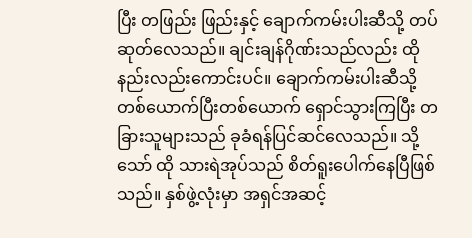ပြီး တဖြည်း ဖြည်းနှင့် ချောက်ကမ်းပါးဆီသို့ တပ်ဆုတ်လေသည်။ ချင်းချန်ဂိုဏ်းသည်လည်း ထိုနည်းလည်းကောင်းပင်။ ချောက်ကမ်းပါးဆီသို့ တစ်ယောက်ပြီးတစ်ယောက် ရှောင်သွားကြပြီး တခြားသူများသည် ခုခံရန်ပြင်ဆင်လေသည်။ သို့သော် ထို သားရဲအုပ်သည် စိတ်ရူးပေါက်နေပြီဖြစ်သည်။ နှစ်ဖွဲ့လုံးမှာ အရှင်အဆင့်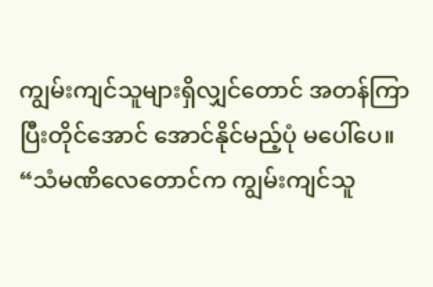ကျွမ်းကျင်သူများရှိလျှင်တောင် အတန်ကြာပြီးတိုင်အောင် အောင်နိုင်မည့်ပုံ မပေါ်ပေ။
“သံမဏိလေတောင်က ကျွမ်းကျင်သူ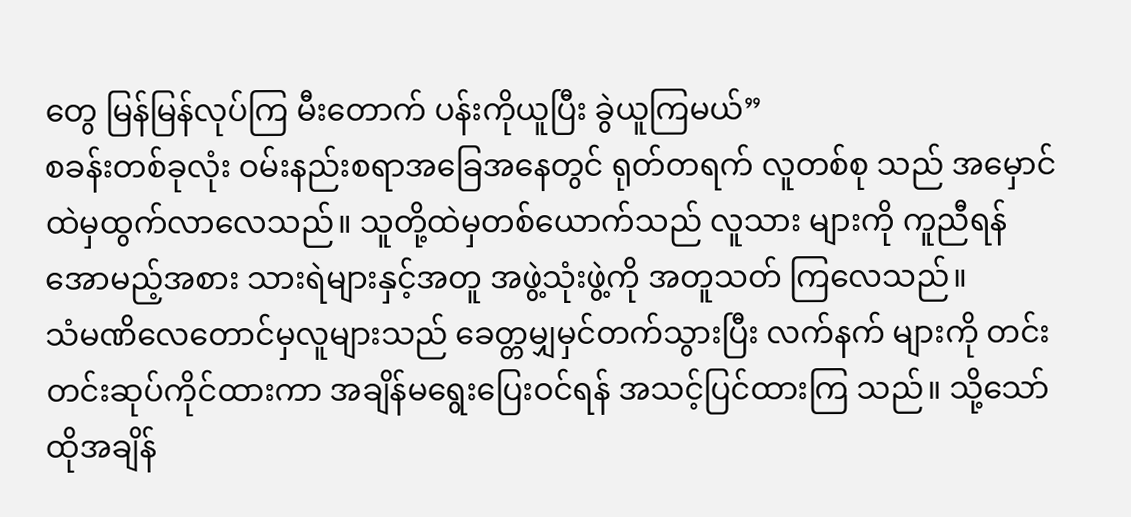တွေ မြန်မြန်လုပ်ကြ မီးတောက် ပန်းကိုယူပြီး ခွဲယူကြမယ်”
စခန်းတစ်ခုလုံး ဝမ်းနည်းစရာအခြေအနေတွင် ရုတ်တရက် လူတစ်စု သည် အမှောင်ထဲမှထွက်လာလေသည်။ သူတို့ထဲမှတစ်ယောက်သည် လူသား များကို ကူညီရန် အောမည့်အစား သားရဲများနှင့်အတူ အဖွဲ့သုံးဖွဲ့ကို အတူသတ် ကြလေသည်။
သံမဏိလေတောင်မှလူများသည် ခေတ္တမျှမှင်တက်သွားပြီး လက်နက် များကို တင်းတင်းဆုပ်ကိုင်ထားကာ အချိန်မရွေးပြေးဝင်ရန် အသင့်ပြင်ထားကြ သည်။ သို့သော် ထိုအချိန်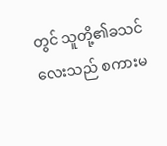တွင် သူတို့၏ခသင်လေးသည် စကားမ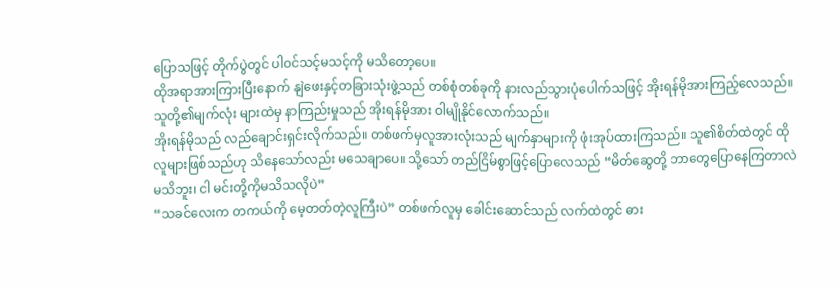ပြောသဖြင့် တိုက်ပွဲတွင် ပါဝင်သင့်မသင့်ကို မသိတော့ပေ။
ထိုအရာအားကြားပြီးနောက် နျဲဖေးနှင့်တခြားသုံးဖွဲ့သည် တစ်စုံတစ်ခုကို နားလည်သွားပုံပေါက်သဖြင့် အိုးရန်မိုအားကြည့်လေသည်။ သူတို့၏မျက်လုံး များထဲမှ နာကြည်းမှုသည် အိုးရန်မိုအား ဝါမျိုနိုင်လောက်သည်။
အိုးရန်မိုသည် လည်ချောင်းရှင်းလိုက်သည်။ တစ်ဖက်မှလူအားလုံးသည် မျက်နှာများကို ဖုံးအုပ်ထားကြသည်။ သူ၏စိတ်ထဲတွင် ထိုလူများဖြစ်သည်ဟု သိနေသော်လည်း မသေချာပေ။ သို့သော် တည်ငြိမ်စွာဖြင့်ပြောလေသည် “မိတ်ဆွေတို့ ဘာတွေပြောနေကြတာလဲမသိဘူး၊ ငါ မင်းတို့ကိုမသိသလိုပဲ”
“သခင်လေးက တကယ်ကို မေ့တတ်တဲ့လူကြီးပဲ” တစ်ဖက်လူမှ ခေါင်းဆောင်သည် လက်ထဲတွင် ဓား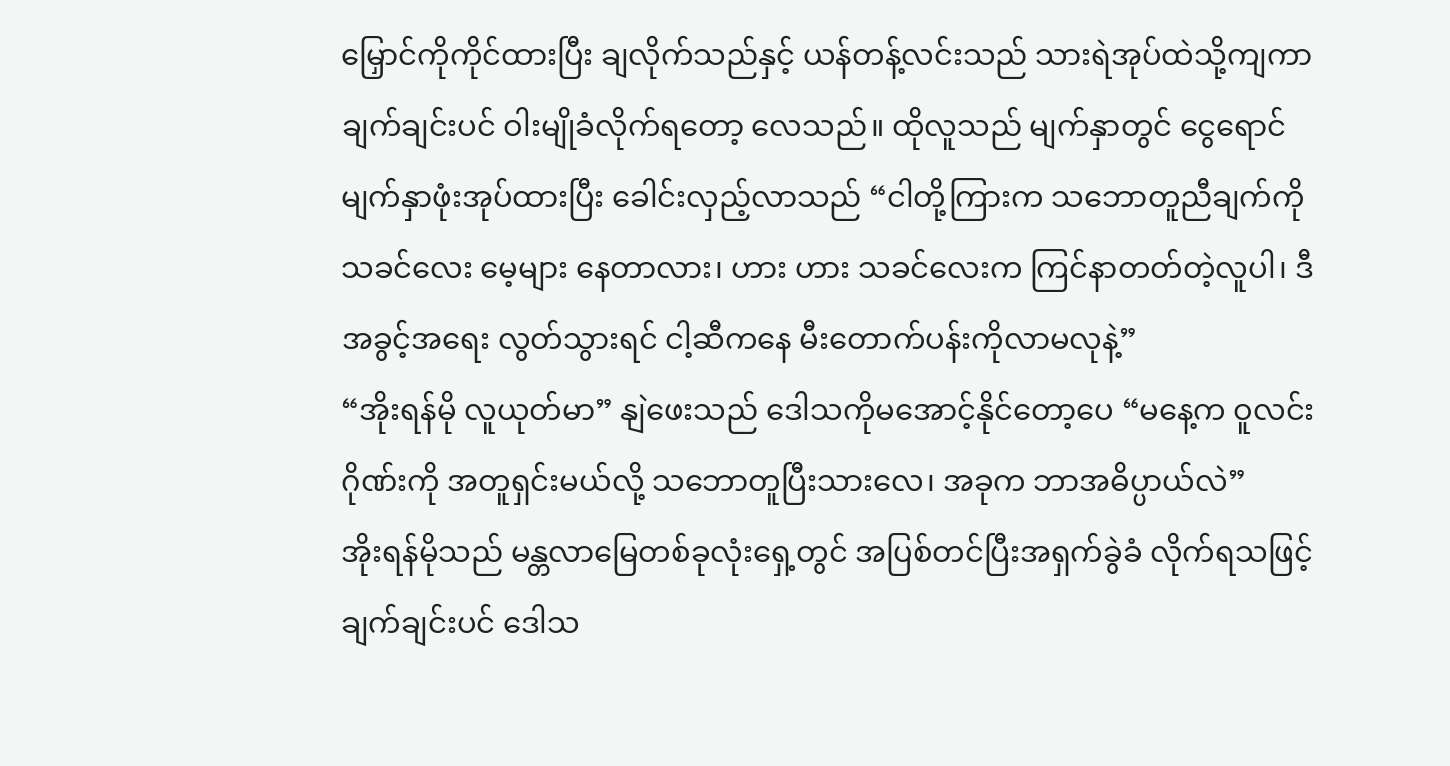မြှောင်ကိုကိုင်ထားပြီး ချလိုက်သည်နှင့် ယန်တန့်လင်းသည် သားရဲအုပ်ထဲသို့ကျကာ ချက်ချင်းပင် ဝါးမျိုခံလိုက်ရတော့ လေသည်။ ထိုလူသည် မျက်နှာတွင် ငွေရောင်မျက်နှာဖုံးအုပ်ထားပြီး ခေါင်းလှည့်လာသည် “ငါတို့ကြားက သဘောတူညီချက်ကို သခင်လေး မေ့များ နေတာလား၊ ဟား ဟား သခင်လေးက ကြင်နာတတ်တဲ့လူပါ၊ ဒီအခွင့်အရေး လွတ်သွားရင် ငါ့ဆီကနေ မီးတောက်ပန်းကိုလာမလုနဲ့”
“အိုးရန်မို လူယုတ်မာ” နျဲဖေးသည် ဒေါသကိုမအောင့်နိုင်တော့ပေ “မနေ့က ဝူလင်းဂိုဏ်းကို အတူရှင်းမယ်လို့ သဘောတူပြီးသားလေ၊ အခုက ဘာအဓိပ္ပာယ်လဲ”
အိုးရန်မိုသည် မန္တလာမြေတစ်ခုလုံးရှေ့တွင် အပြစ်တင်ပြီးအရှက်ခွဲခံ လိုက်ရသဖြင့် ချက်ချင်းပင် ဒေါသ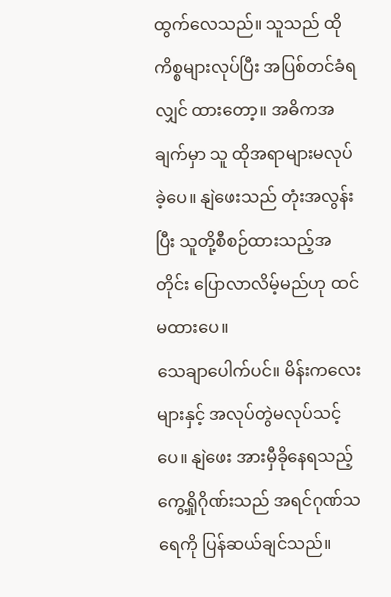ထွက်လေသည်။ သူသည် ထိုကိစ္စများလုပ်ပြီး အပြစ်တင်ခံရလျှင် ထားတော့။ အဓိကအချက်မှာ သူ ထိုအရာများမလုပ်ခဲ့ပေ။ နျဲဖေးသည် တုံးအလွန်းပြီး သူတို့စီစဉ်ထားသည့်အတိုင်း ပြောလာလိမ့်မည်ဟု ထင်မထားပေ။
သေချာပေါက်ပင်။ မိန်းကလေးများနှင့် အလုပ်တွဲမလုပ်သင့်ပေ။ နျဲဖေး အားမှီခိုနေရသည့် ကွေ့ရှိုဂိုဏ်းသည် အရင်ဂုဏ်သရေကို ပြန်ဆယ်ချင်သည်။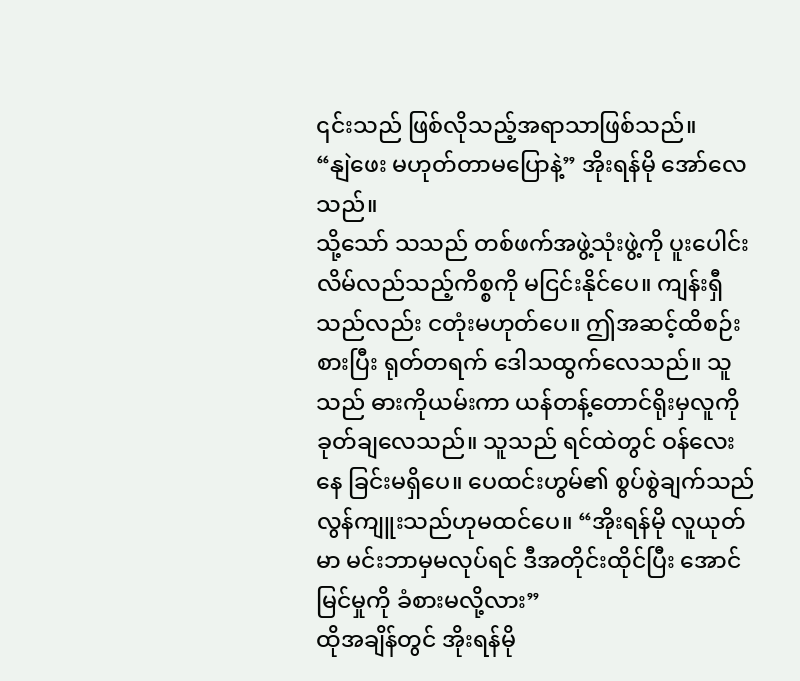၎င်းသည် ဖြစ်လိုသည့်အရာသာဖြစ်သည်။
“နျဲဖေး မဟုတ်တာမပြောနဲ့” အိုးရန်မို အော်လေသည်။
သို့သော် သသည် တစ်ဖက်အဖွဲ့သုံးဖွဲ့ကို ပူးပေါင်းလိမ်လည်သည့်ကိစ္စကို မငြင်းနိုင်ပေ။ ကျန်းရှီသည်လည်း ငတုံးမဟုတ်ပေ။ ဤအဆင့်ထိစဉ်းစားပြီး ရုတ်တရက် ဒေါသထွက်လေသည်။ သူသည် ဓားကိုယမ်းကာ ယန်တန့်တောင်ရိုးမှလူကို ခုတ်ချလေသည်။ သူသည် ရင်ထဲတွင် ဝန်လေးနေ ခြင်းမရှိပေ။ ပေထင်းဟွမ်၏ စွပ်စွဲချက်သည် လွန်ကျူးသည်ဟုမထင်ပေ။ “အိုးရန်မို လူယုတ်မာ မင်းဘာမှမလုပ်ရင် ဒီအတိုင်းထိုင်ပြီး အောင်မြင်မှုကို ခံစားမလို့လား”
ထိုအချိန်တွင် အိုးရန်မို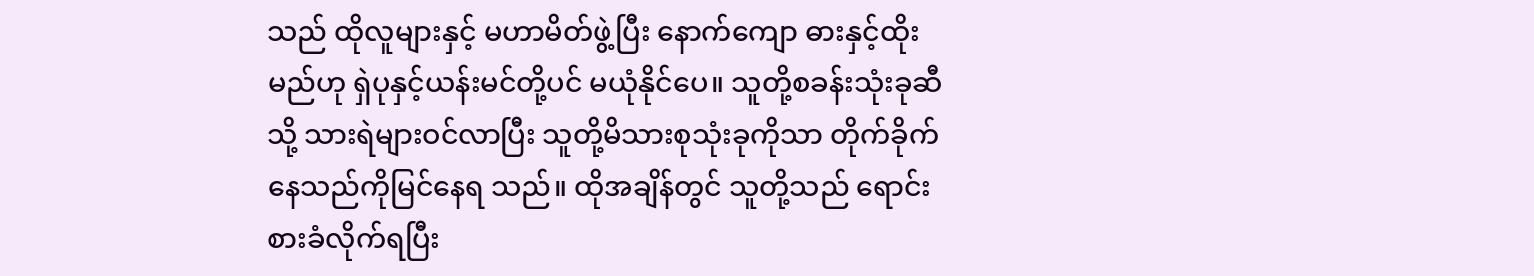သည် ထိုလူများနှင့် မဟာမိတ်ဖွဲ့ပြီး နောက်ကျော ဓားနှင့်ထိုးမည်ဟု ရှဲပုနှင့်ယန်းမင်တို့ပင် မယုံနိုင်ပေ။ သူတို့စခန်းသုံးခုဆီသို့ သားရဲများဝင်လာပြီး သူတို့မိသားစုသုံးခုကိုသာ တိုက်ခိုက်နေသည်ကိုမြင်နေရ သည်။ ထိုအချိန်တွင် သူတို့သည် ရောင်းစားခံလိုက်ရပြီး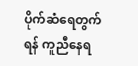ပိုက်ဆံရေတွက်ရန် ကူညီနေရ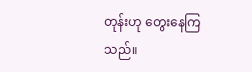တုန်းဟု တွေးနေကြသည်။